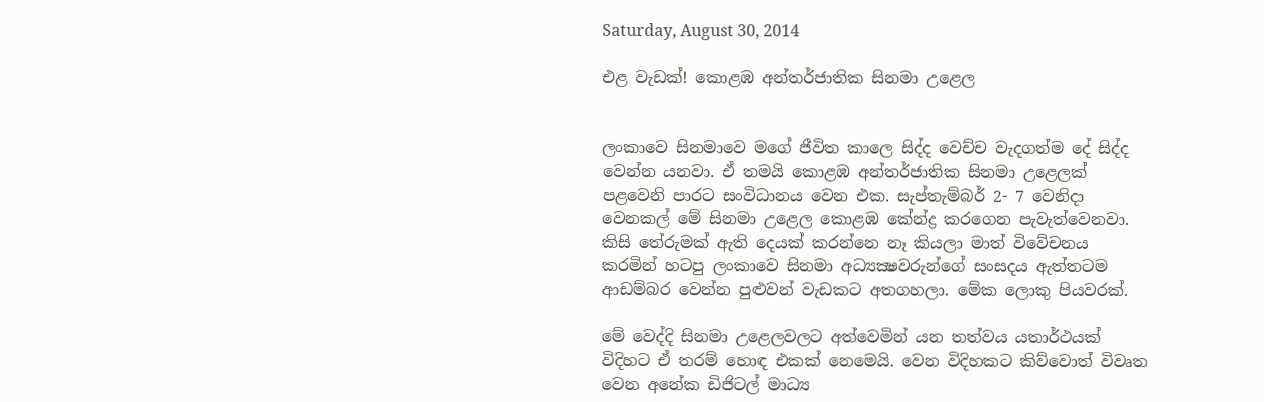Saturday, August 30, 2014

එළ වැඩක්! කොළඹ අන්තර්ජාතික සිනමා උළෙල


ලංකාවෙ සිනමාවෙ මගේ ජීවිත කාලෙ සිද්ද වෙච්ච වැදගත්ම දේ සිද්ද වෙන්න යනවා. ඒ තමයි කොළඹ අන්තර්ජාතික සිනමා උළෙලක් පළවෙනි පාරට සංවිධානය වෙන එක. සැප්තැම්බර් 2- 7 වෙනිදා වෙනකල් මේ සිනමා උළෙල කොළඹ කේන්ද්‍ර කරගෙන පැවැත්වෙනවා. කිසි තේරුමක් ඇති දෙයක් කරන්නෙ නෑ කියලා මාත් විවේචනය කරමින් හටපු ලංකාවෙ සිනමා අධ්‍යක්‍ෂවරුන්ගේ සංසදය ඇත්තටම ආඩම්බර වෙන්න පුළුවන් වැඩකට අතගහලා. මේක ලොකු පියවරක්.

මේ වෙද්දි සිනමා උළෙලවලට අත්වෙමින් යන තත්වය යතාර්ථයක් විදිහට ඒ තරම් හොඳ එකක් නෙමෙයි. වෙන විදිහකට කිව්වොත් විවෘත වෙන අනේක ඩිජිටල් මාධ්‍ය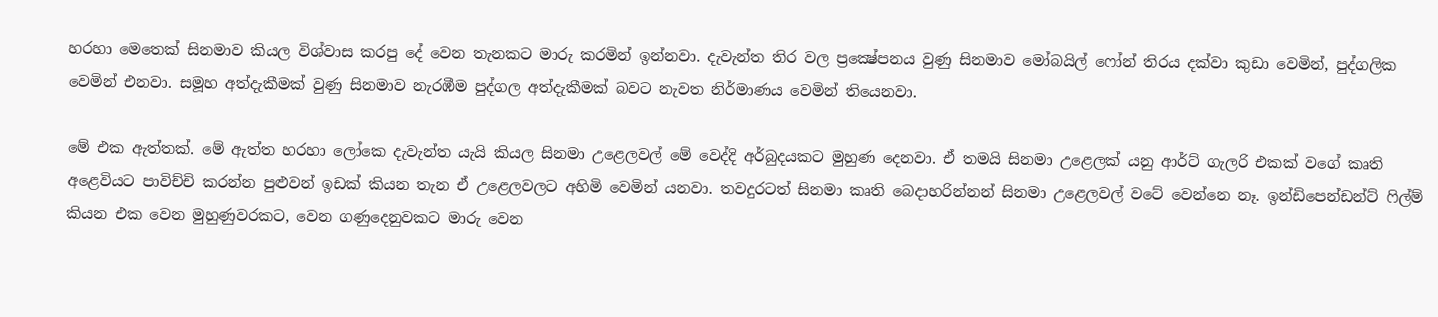හරහා මෙතෙක් සිනමාව කියල විශ්වාස කරපු දේ වෙන තැනකට මාරු කරමින් ඉන්නවා. දැවැන්ත තිර වල ප්‍රක්‍ෂේපනය වුණු සිනමාව මෝබයිල් ෆෝන් තිරය දක්වා කුඩා වෙමින්, පුද්ගලික වෙමින් එනවා. සමූහ අත්දැකීමක් වුණු සිනමාව නැරඹීම පුද්ගල අත්දැකීමක් බවට නැවත නිර්මාණය වෙමින් තියෙනවා.

මේ එක ඇත්තක්. මේ ඇත්ත හරහා ලෝකෙ දැවැන්ත යැයි කියල සිනමා උළෙලවල් මේ වෙද්දි අර්බුදයකට මුහුණ දෙනවා. ඒ තමයි සිනමා උළෙලක් යනු ආර්ට් ගැලරි එකක් වගේ කෘති අළෙවියට පාවිච්චි කරන්න පුළුවන් ඉඩක් කියන තැන ඒ උළෙලවලට අහිමි වෙමින් යනවා. තවදුරටත් සිනමා කෘති බෙදාහරින්නන් සිනමා උළෙලවල් වටේ වෙන්නෙ නෑ. ඉන්ඩිපෙන්ඩන්ට් ෆිල්ම් කියන එක වෙන මුහුණුවරකට, වෙන ගණුදෙනුවකට මාරු වෙන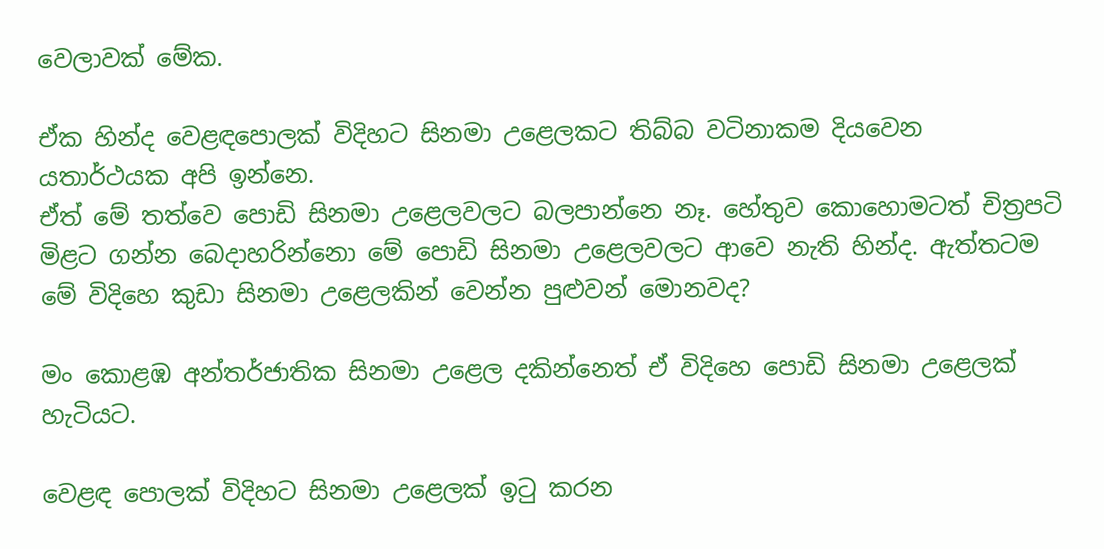වෙලාවක් මේක.

ඒක හින්ද වෙළඳපොලක් විදිහට සිනමා උළෙලකට තිබ්බ වටිනාකම දියවෙන යතාර්ථයක අපි ඉන්නෙ.
ඒත් මේ තත්වෙ පොඩි සිනමා උළෙලවලට බලපාන්නෙ නෑ. හේතුව කොහොමටත් චිත්‍රපටි මිළට ගන්න බෙදාහරින්නො මේ පොඩි සිනමා උළෙලවලට ආවෙ නැති හින්ද. ඇත්තටම මේ විදිහෙ කුඩා සිනමා උළෙලකින් වෙන්න පුළුවන් මොනවද?

මං කොළඹ අන්තර්ජාතික සිනමා උළෙල දකින්නෙත් ඒ විදිහෙ පොඩි සිනමා උළෙලක් හැටියට.

වෙළඳ පොලක් විදිහට සිනමා උළෙලක් ඉටු කරන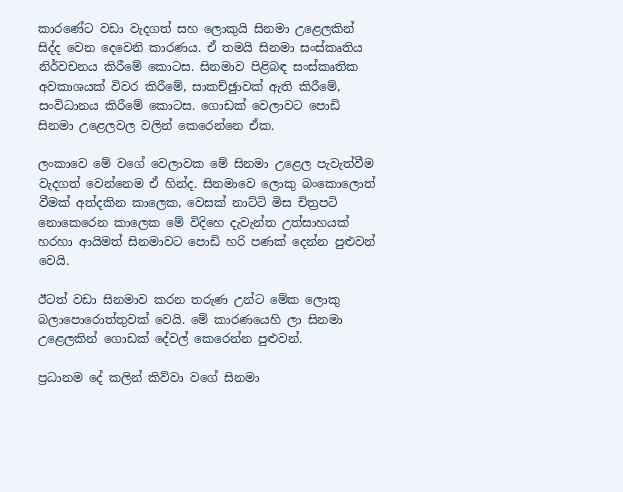කාරණේට වඩා වැදගත් සහ ලොකුයි සිනමා උළෙලකින් සිද්ද වෙන දෙවෙනි කාරණය. ඒ තමයි සිනමා සංස්කෘතිය නිර්වචනය කිරීමේ කොටස. සිනමාව පිළිබඳ සංස්කෘතික අවකාශයක් විවර කිරීමේ, සාකච්ඡුාවක් ඇති කිරීමේ, සංවිධානය කිරීමේ කොටස. ගොඩක් වෙලාවට පොඩි සිනමා උළෙලවල වලින් කෙරෙන්නෙ ඒක.

ලංකාවෙ මේ වගේ වෙලාවක මේ සිනමා උළෙල පැවැත්වීම වැදගත් වෙන්නෙම ඒ හින්ද. සිනමාවෙ ලොකු බංකොලොත් වීමක් අත්දකින කාලෙක, වෙසක් නාට්ටි මිස චිත්‍රපටි නොකෙරෙන කාලෙක මේ විදිහෙ දැවැන්ත උත්සාහයක් හරහා ආයිමත් සිනමාවට පොඩි හරි පණක් දෙන්න පුළුවන් වෙයි.

ඊටත් වඩා සිනමාව කරන තරුණ උන්ට මේක ලොකු බලාපොරොත්තුවක් වෙයි. මේ කාරණයෙහි ලා සිනමා උළෙලකින් ගොඩක් දේවල් කෙරෙන්න පුළුවන්.

ප්‍රධානම දේ කලින් කිව්වා වගේ සිනමා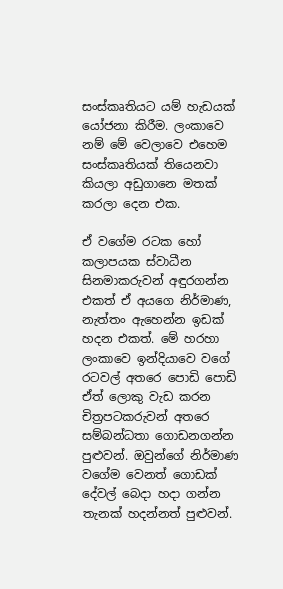සංස්කෘතියට යම් හැඩයක් යෝජනා කිරීම. ලංකාවෙ නම් මේ වෙලාවෙ එහෙම සංස්කෘතියක් තියෙනවා කියලා අඩුගානෙ මතක් කරලා දෙන එක.

ඒ වගේම රටක හෝ කලාපයක ස්වාධීන සිනමාකරුවන් අඳුරගන්න එකත් ඒ අයගෙ නිර්මාණ, නැත්තං ඇහෙන්න ඉඩක් හදන එකත්. මේ හරහා ලංකාවෙ ඉන්දියාවෙ වගේ රටවල් අතරෙ පොඩි පොඩි ඒත් ලොකු වැඩ කරන චිත්‍රපටකරුවන් අතරෙ සම්බන්ධතා ගොඩනගන්න පුළුවන්. ඔවුන්ගේ නිර්මාණ වගේම වෙනත් ගොඩක් දේවල් බෙදා හදා ගන්න තැනක් හදන්නත් පුළුවන්.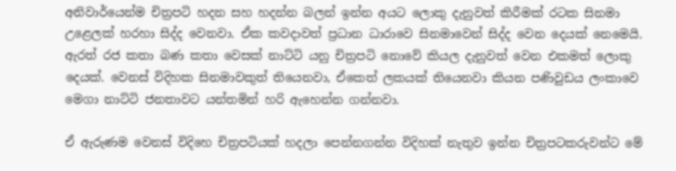අනිවාර්යෙන්ම චිත්‍රපටි හදන සහ හදන්න බලන් ඉන්න අයට ලොකු දැනුවත් කිරීමක් රටක සිනමා උළෙලක් හරහා සිද්ද වෙනවා. ඒක කවදාවත් ප්‍රධාන ධාරාවෙ සිනමාවෙන් සිද්ද වෙන දෙයක් නෙමෙයි. ඇරත් රජ කතා බණ කතා වෙසක් නාට්ටි යනු චිත්‍රපටි නොවේ කියල දැනුවත් වෙන එකමත් ලොකු දෙයක්. වෙනස් විදිහක සිනමාවකුත් තියෙනවා, ඒකෙත් ලකයක් තියෙනවා කියන පණිවුඩය ලංකාවෙ මෙගා නාට්ටි ජනතාවට යන්තමින් හරි ඇහෙන්න ගන්නවා.

ඒ ඇරුණම වෙනස් විදිහෙ චිත්‍රපටියක් හදලා පෙන්නගන්න විදිහක් නැතුව ඉන්න චිත්‍රපටකරුවන්ට මේ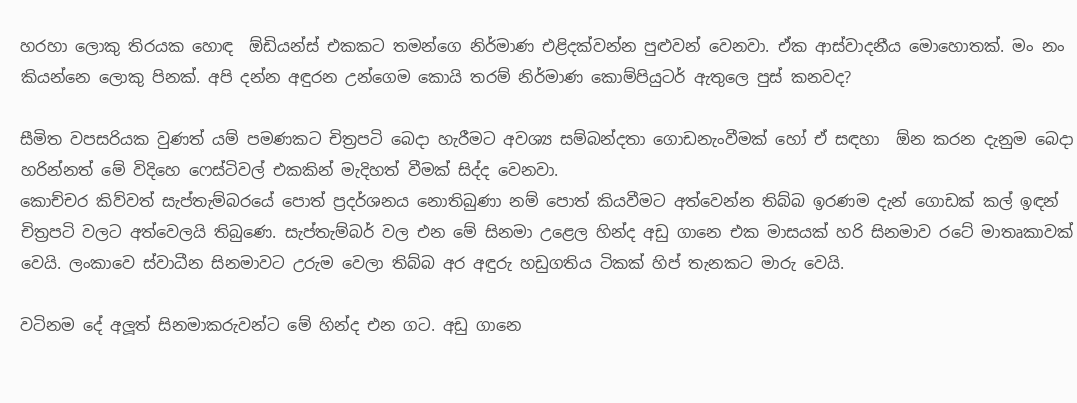හරහා ලොකු තිරයක හොඳ  ඕඩියන්ස් එකකට තමන්ගෙ නිර්මාණ එළිදක්වන්න පුළුවන් වෙනවා. ඒක ආස්වාදනීය මොහොතක්. මං නං කියන්නෙ ලොකු පිනක්. අපි දන්න අඳුරන උන්ගෙම කොයි තරම් නිර්මාණ කොම්පියුටර් ඇතුලෙ පුස් කනවද?

සීමිත වපසරියක වුණත් යම් පමණකට චිත්‍රපටි බෙදා හැරීමට අවශ්‍ය සම්බන්දතා ගොඩනැංවීමක් හෝ ඒ සඳහා  ඕන කරන දැනුම බෙදා හරින්නත් මේ විදිහෙ ෆෙස්ටිවල් එකකින් මැදිහත් වීමක් සිද්ද වෙනවා.
කොච්චර කිව්වත් සැප්තැම්බරයේ පොත් ප්‍රදර්ශනය නොතිබුණා නම් පොත් කියවීමට අත්වෙන්න තිබ්බ ඉරණම දැන් ගොඩක් කල් ඉඳන් චිත්‍රපටි වලට අත්වෙලයි තිබුණෙ. සැප්තැම්බර් වල එන මේ සිනමා උළෙල හින්ද අඩු ගානෙ එක මාසයක් හරි සිනමාව රටේ මාතෘකාවක් වෙයි. ලංකාවෙ ස්වාධීන සිනමාවට උරුම වෙලා තිබ්බ අර අඳුරු හඩුගතිය ටිකක් හිප් තැනකට මාරු වෙයි.

වටිනම දේ අලූත් සිනමාකරුවන්ට මේ හින්ද එන ගට. අඩු ගානෙ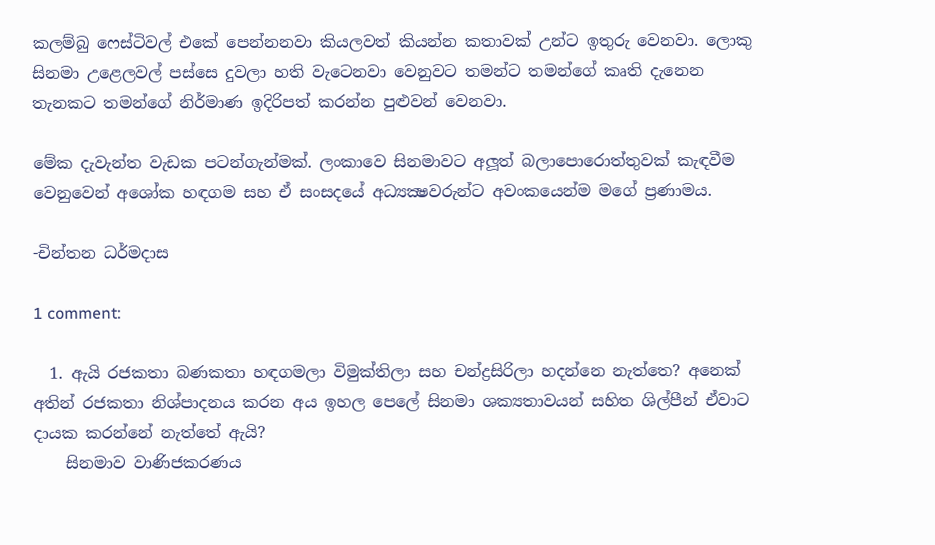කලම්බු ෆෙස්ටිවල් එකේ පෙන්නනවා කියලවත් කියන්න කතාවක් උන්ට ඉතුරු වෙනවා. ලොකු සිනමා උළෙලවල් පස්සෙ දුවලා හති වැටෙනවා වෙනුවට තමන්ට තමන්ගේ කෘති දැනෙන තැනකට තමන්ගේ නිර්මාණ ඉදිරිපත් කරන්න පුළුවන් වෙනවා.

මේක දැවැන්ත වැඩක පටන්ගැන්මක්. ලංකාවෙ සිනමාවට අලූත් බලාපොරොත්තුවක් කැඳවීම වෙනුවෙන් අශෝක හඳගම සහ ඒ සංසදයේ අධ්‍යක්‍ෂවරුන්ට අවංකයෙන්ම මගේ ප්‍රණාමය.

-චින්තන ධර්මදාස

1 comment:

  1. ඇයි රජකතා බණකතා හඳගමලා විමුක්තිලා සහ චන්ද්‍රසිරිලා හදන්නෙ නැත්තෙ? අනෙක් අතින් රජකතා නිශ්පාදනය කරන අය ඉහල පෙලේ සිනමා ශක්‍යතාවයන් සහිත ශිල්පීන් ඒවාට දායක කරන්නේ නැත්තේ ඇයි?
    සිනමාව වාණිජකරණය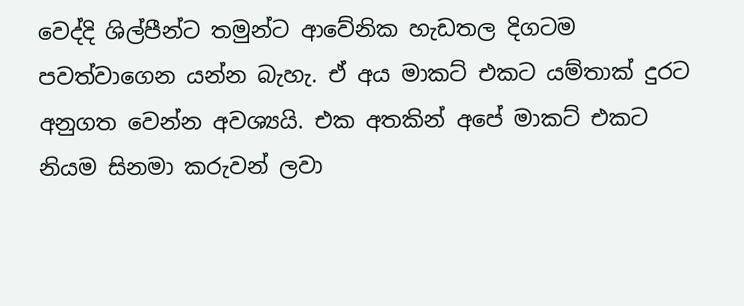වෙද්දි ශිල්පීන්ට තමුන්ට ආවේනික හැඩතල දිගටම පවත්වාගෙන යන්න බැහැ. ඒ අය මාකට් එකට යම්තාක් දුරට අනුගත වෙන්න අවශ්‍යයි. එක අතකින් අපේ මාකට් එකට නියම සිනමා කරුවන් ලවා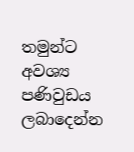තමුන්ට අවශ්‍ය පණිවුඩය ලබාදෙන්න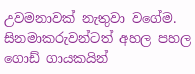උවමනාවක් නැතුවා වගේම. සිනමාකරුවන්ටත් අහල පහල ගොඩ් ගායකයින්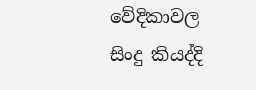වේදිකාවල සිංදු කියද්දි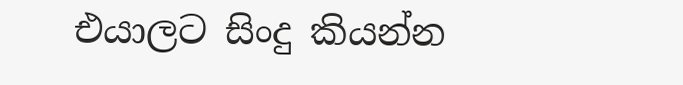එයාලට සිංදු කියන්න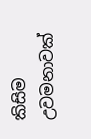කිසිම උවමනාවක්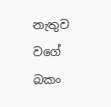නැතුව වගේ බකං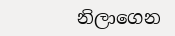නිලාගෙන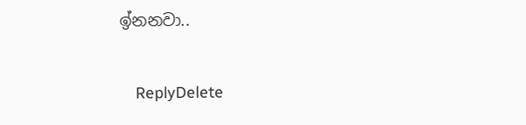ඉ්නනවා..

    ReplyDelete